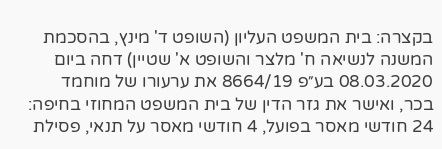בקצרה: בית המשפט העליון (השופט ד' מינץ, בהסכמת המשנה לנשיאה ח' מלצר והשופט א' שטיין) דחה ביום 08.03.2020 בע״פ 8664/19 את ערעורו של מוחמד בכר, ואישר את גזר הדין של בית המשפט המחוזי בחיפה: 24 חודשי מאסר בפועל, 4 חודשי מאסר על תנאי, פסילת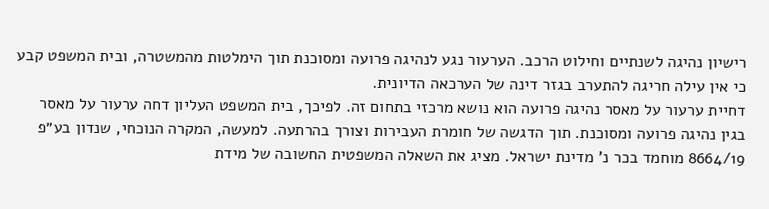רישיון נהיגה לשנתיים וחילוט הרכב. הערעור נגע לנהיגה פרועה ומסוכנת תוך הימלטות מהמשטרה, ובית המשפט קבע כי אין עילה חריגה להתערב בגזר דינה של הערכאה הדיונית.
דחיית ערעור על מאסר נהיגה פרועה הוא נושא מרכזי בתחום זה. לפיכך, בית המשפט העליון דחה ערעור על מאסר בגין נהיגה פרועה ומסוכנת. תוך הדגשה של חומרת העבירות וצורך בהרתעה. למעשה, המקרה הנוכחי, שנדון בע״פ 8664/19 מוחמד בכר נ' מדינת ישראל. מציג את השאלה המשפטית החשובה של מידת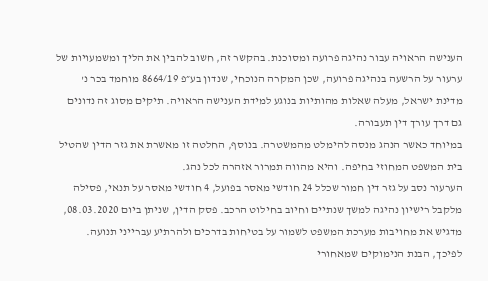הענישה הראויה עבור נהיגה פרועה ומסוכנת. בהקשר זה, חשוב להבין את הליך ומשמעויות של ערעור על הרשעה בנהיגה פרועה, שכן המקרה הנוכחי, שנדון בע״פ 8664/19 מוחמד בכר נ' מדינת ישראל, מעלה שאלות מהותיות בנוגע למידת הענישה הראויה. תיקים מסוג זה נדונים גם דרך עורך דין תעבורה.
במיוחד כאשר הנהג מנסה להימלט מהמשטרה. בנוסף, החלטה זו מאשרת את גזר הדין שהטיל בית המשפט המחוזי בחיפה. והיא מהווה תמרור אזהרה לכל נהג.
הערעור נסב על גזר דין חמור שכלל 24 חודשי מאסר בפועל, 4 חודשי מאסר על תנאי, פסילה מלקבל רישיון נהיגה למשך שנתיים וחיוב בחילוט הרכב. פסק הדין, שניתן ביום 08.03.2020, מדגיש את מחויבות מערכת המשפט לשמור על בטיחות בדרכים ולהרתיע עברייני תנועה. לפיכך, הבנת הנימוקים שמאחורי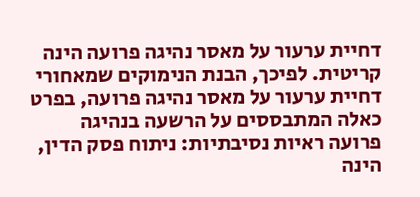דחיית ערעור על מאסר נהיגה פרועה הינה קריטית. לפיכך, הבנת הנימוקים שמאחורי דחיית ערעור על מאסר נהיגה פרועה, בפרט כאלה המתבססים על הרשעה בנהיגה פרועה ראיות נסיבתיות: ניתוח פסק הדין, הינה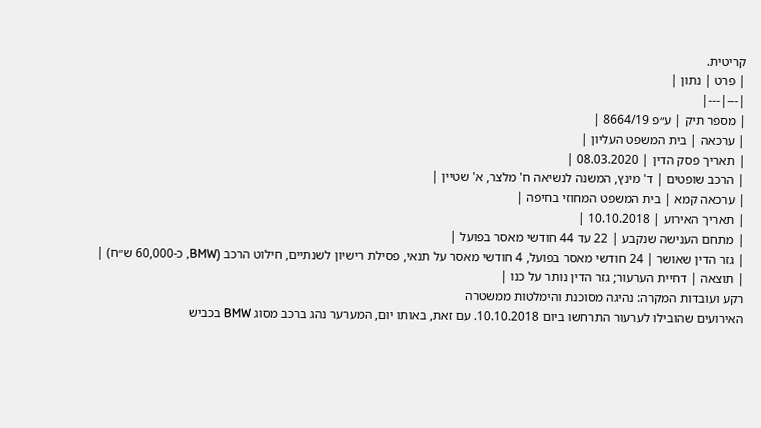קריטית.
| פרט | נתון |
|---|---|
| מספר תיק | ע״פ 8664/19 |
| ערכאה | בית המשפט העליון |
| תאריך פסק הדין | 08.03.2020 |
| הרכב שופטים | ד' מינץ, המשנה לנשיאה ח' מלצר, א' שטיין |
| ערכאה קמא | בית המשפט המחוזי בחיפה |
| תאריך האירוע | 10.10.2018 |
| מתחם הענישה שנקבע | 22 עד 44 חודשי מאסר בפועל |
| גזר הדין שאושר | 24 חודשי מאסר בפועל, 4 חודשי מאסר על תנאי, פסילת רישיון לשנתיים, חילוט הרכב (BMW, כ-60,000 ש״ח) |
| תוצאה | דחיית הערעור; גזר הדין נותר על כנו |
רקע ועובדות המקרה: נהיגה מסוכנת והימלטות ממשטרה
האירועים שהובילו לערעור התרחשו ביום 10.10.2018. עם זאת, באותו יום, המערער נהג ברכב מסוג BMW בכביש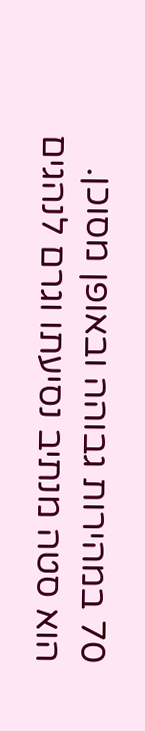70 במהירות גבוהה ובאופן מסוכן. הוא סטה מנתיב נסיעתו וגרם לנהגים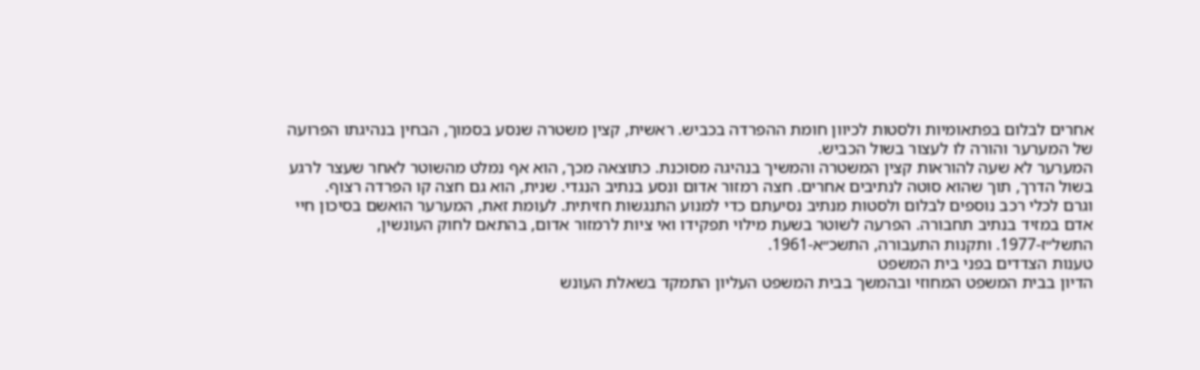אחרים לבלום בפתאומיות ולסטות לכיוון חומת ההפרדה בכביש. ראשית, קצין משטרה שנסע בסמוך, הבחין בנהיגתו הפרועה של המערער והורה לו לעצור בשול הכביש.
המערער לא שעה להוראות קצין המשטרה והמשיך בנהיגה מסוכנת. כתוצאה מכך, הוא אף נמלט מהשוטר לאחר שעצר לרגע בשול הדרך, תוך שהוא סוטה לנתיבים אחרים. חצה רמזור אדום ונסע בנתיב הנגדי. שנית, הוא גם חצה קו הפרדה רצוף.
וגרם לכלי רכב נוספים לבלום ולסטות מנתיב נסיעתם כדי למנוע התנגשות חזיתית. לעומת זאת, המערער הואשם בסיכון חיי אדם במזיד בנתיב תחבורה. הפרעה לשוטר בשעת מילוי תפקידו ואי ציות לרמזור אדום, בהתאם לחוק העונשין, התשל״ז-1977. ותקנות התעבורה, התשכ״א-1961.
טענות הצדדים בפני בית המשפט
הדיון בבית המשפט המחוזי ובהמשך בבית המשפט העליון התמקד בשאלת העונש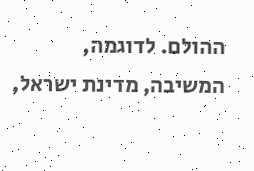ההולם. לדוגמה, המשיבה, מדינת ישראל,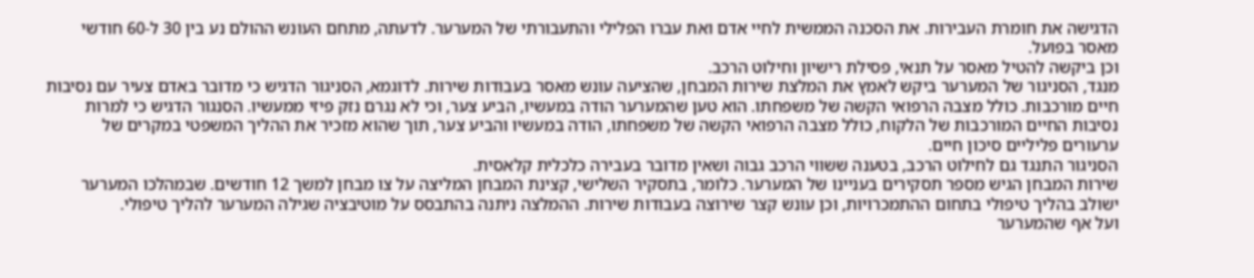הדגישה את חומרת העבירות. את הסכנה הממשית לחיי אדם ואת עברו הפלילי והתעבורתי של המערער. לדעתה, מתחם העונש ההולם נע בין 30 ל-60 חודשי מאסר בפועל.
וכן ביקשה להטיל מאסר על תנאי, פסילת רישיון וחילוט הרכב.
מנגד, הסניגור של המערער ביקש לאמץ את המלצת שירות המבחן, שהציעה עונש מאסר בעבודות שירות. לדוגמא, הסניגור הדגיש כי מדובר באדם צעיר עם נסיבות חיים מורכבות. כולל מצבה הרפואי הקשה של משפחתו. הוא טען שהמערער הודה במעשיו, הביע צער, וכי לא נגרם נזק פיזי ממעשיו. הסנגור הדגיש כי למרות נסיבות החיים המורכבות של הלקוח, כולל מצבה הרפואי הקשה של משפחתו, הודה במעשיו והביע צער, תוך שהוא מזכיר את ההליך המשפטי במקרים של ערעורים פליליים סיכון חיים.
הסניגור התנגד גם לחילוט הרכב, בטענה ששווי הרכב גבוה ושאין מדובר בעבירה כלכלית קלאסית.
שירות המבחן הגיש מספר תסקירים בעניינו של המערער. כלומר, בתסקיר השלישי, קצינת המבחן המליצה על צו מבחן למשך 12 חודשים. שבמהלכו המערער ישולב בהליך טיפולי בתחום ההתמכרויות, וכן עונש קצר שירוצה בעבודות שירות. ההמלצה ניתנה בהתבסס על מוטיבציה שגילה המערער להליך טיפולי.
ועל אף שהמערער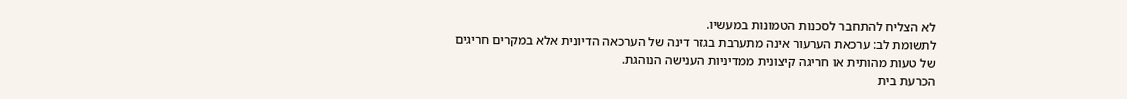לא הצליח להתחבר לסכנות הטמונות במעשיו.
לתשומת לב: ערכאת הערעור אינה מתערבת בגזר דינה של הערכאה הדיונית אלא במקרים חריגים של טעות מהותית או חריגה קיצונית ממדיניות הענישה הנוהגת.
הכרעת בית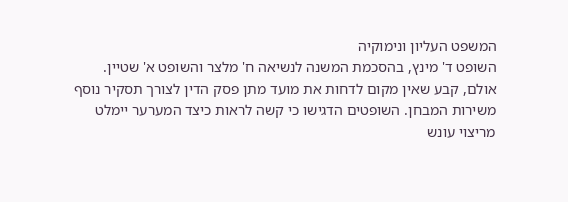המשפט העליון ונימוקיה
השופט ד' מינץ, בהסכמת המשנה לנשיאה ח' מלצר והשופט א' שטיין. אולם, קבע שאין מקום לדחות את מועד מתן פסק הדין לצורך תסקיר נוסף משירות המבחן. השופטים הדגישו כי קשה לראות כיצד המערער יימלט מריצוי עונש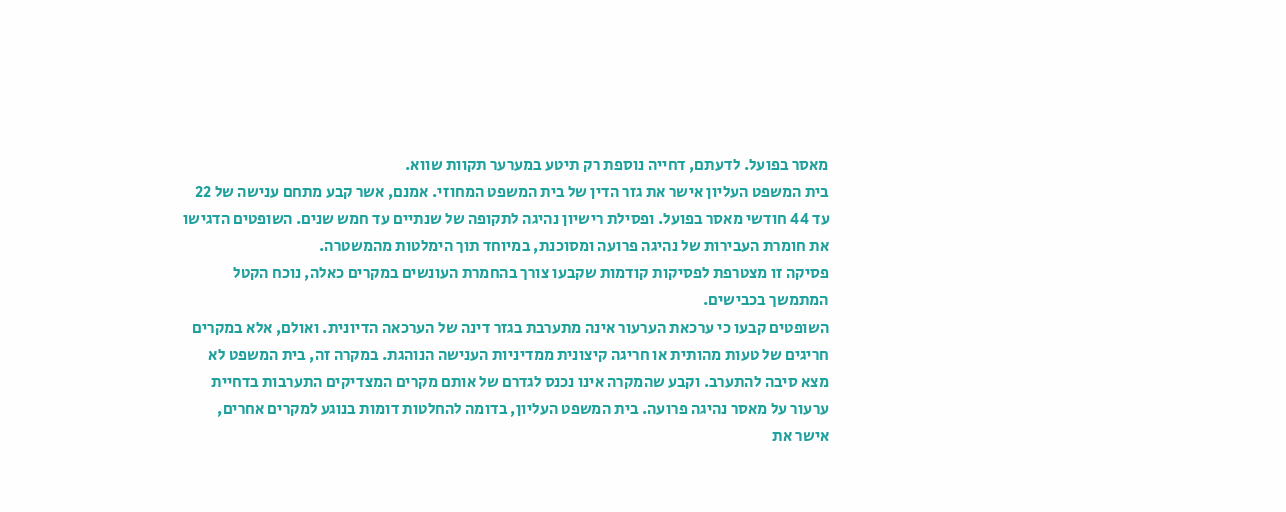מאסר בפועל. לדעתם, דחייה נוספת רק תיטע במערער תקוות שווא.
בית המשפט העליון אישר את גזר הדין של בית המשפט המחוזי. אמנם, אשר קבע מתחם ענישה של 22 עד 44 חודשי מאסר בפועל. ופסילת רישיון נהיגה לתקופה של שנתיים עד חמש שנים. השופטים הדגישו את חומרת העבירות של נהיגה פרועה ומסוכנת, במיוחד תוך הימלטות מהמשטרה.
פסיקה זו מצטרפת לפסיקות קודמות שקבעו צורך בהחמרת העונשים במקרים כאלה, נוכח הקטל המתמשך בכבישים.
השופטים קבעו כי ערכאת הערעור אינה מתערבת בגזר דינה של הערכאה הדיונית. ואולם, אלא במקרים חריגים של טעות מהותית או חריגה קיצונית ממדיניות הענישה הנוהגת. במקרה זה, בית המשפט לא מצא סיבה להתערב. וקבע שהמקרה אינו נכנס לגדרם של אותם מקרים המצדיקים התערבות בדחיית ערעור על מאסר נהיגה פרועה. בית המשפט העליון, בדומה להחלטות דומות בנוגע למקרים אחרים, אישר את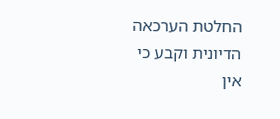החלטת הערכאה הדיונית וקבע כי אין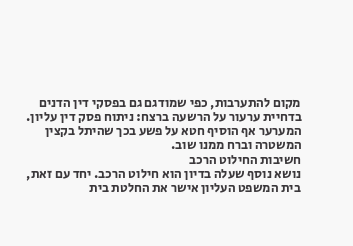מקום להתערבות, כפי שמודגם גם בפסקי דין הדנים בדחיית ערעור על הרשעה ברצח: ניתוח פסק דין עליון.
המערער אף הוסיף חטא על פשע בכך שהיתל בקצין המשטרה וברח ממנו שוב.
חשיבות החילוט הרכב
נושא נוסף שעלה בדיון הוא חילוט הרכב. יחד עם זאת, בית המשפט העליון אישר את החלטת בית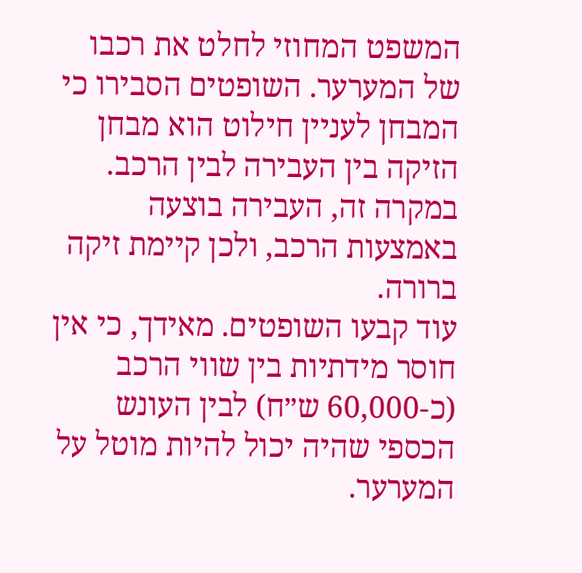המשפט המחוזי לחלט את רכבו של המערער. השופטים הסבירו כי המבחן לעניין חילוט הוא מבחן הזיקה בין העבירה לבין הרכב. במקרה זה, העבירה בוצעה באמצעות הרכב, ולכן קיימת זיקה ברורה.
עוד קבעו השופטים. מאידך, כי אין חוסר מידתיות בין שווי הרכב (כ-60,000 ש״ח) לבין העונש הכספי שהיה יכול להיות מוטל על המערער.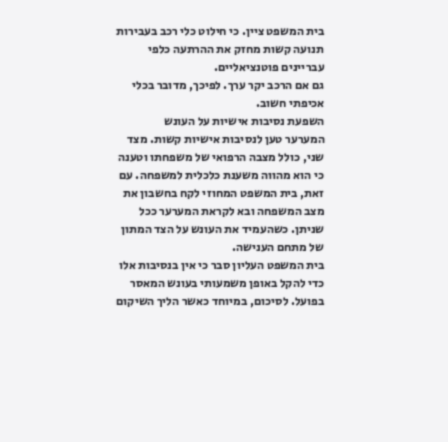בית המשפט ציין. כי חילוט כלי רכב בעבירות תנועה קשות מחזק את ההרתעה כלפי עבריינים פוטנציאליים.
גם אם הרכב יקר ערך. לפיכך, מדובר בכלי אכיפתי חשוב.
השפעת נסיבות אישיות על העונש
המערער טען לנסיבות אישיות קשות. מצד שני, כולל מצבה הרפואי של משפחתו וטענה כי הוא מהווה משענת כלכלית למשפחה. עם זאת, בית המשפט המחוזי לקח בחשבון את מצב המשפחה ובא לקראת המערער ככל שניתן. כשהעמיד את העונש על הצד המתון של מתחם הענישה.
בית המשפט העליון סבר כי אין בנסיבות אלו כדי להקל באופן משמעותי בעונש המאסר בפועל. לסיכום, במיוחד כאשר הליך השיקום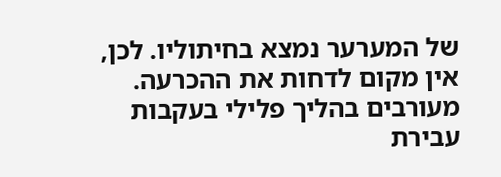של המערער נמצא בחיתוליו. לכן, אין מקום לדחות את ההכרעה.
מעורבים בהליך פלילי בעקבות עבירת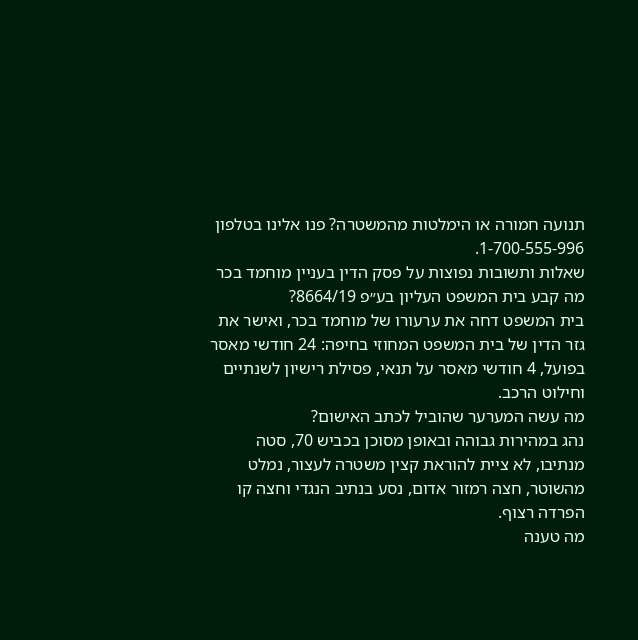תנועה חמורה או הימלטות מהמשטרה? פנו אלינו בטלפון 1-700-555-996.
שאלות ותשובות נפוצות על פסק הדין בעניין מוחמד בכר
מה קבע בית המשפט העליון בע״פ 8664/19?
בית המשפט דחה את ערעורו של מוחמד בכר, ואישר את גזר הדין של בית המשפט המחוזי בחיפה: 24 חודשי מאסר בפועל, 4 חודשי מאסר על תנאי, פסילת רישיון לשנתיים וחילוט הרכב.
מה עשה המערער שהוביל לכתב האישום?
נהג במהירות גבוהה ובאופן מסוכן בכביש 70, סטה מנתיבו, לא ציית להוראת קצין משטרה לעצור, נמלט מהשוטר, חצה רמזור אדום, נסע בנתיב הנגדי וחצה קו הפרדה רצוף.
מה טענה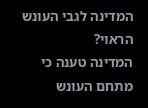המדינה לגבי העונש הראוי?
המדינה טענה כי מתחם העונש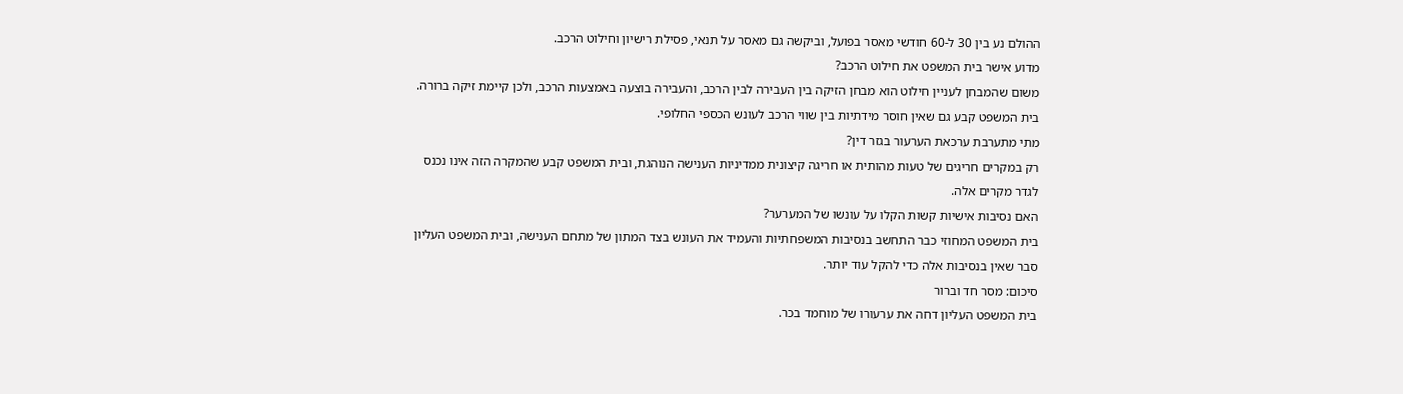ההולם נע בין 30 ל-60 חודשי מאסר בפועל, וביקשה גם מאסר על תנאי, פסילת רישיון וחילוט הרכב.
מדוע אישר בית המשפט את חילוט הרכב?
משום שהמבחן לעניין חילוט הוא מבחן הזיקה בין העבירה לבין הרכב, והעבירה בוצעה באמצעות הרכב, ולכן קיימת זיקה ברורה. בית המשפט קבע גם שאין חוסר מידתיות בין שווי הרכב לעונש הכספי החלופי.
מתי מתערבת ערכאת הערעור בגזר דין?
רק במקרים חריגים של טעות מהותית או חריגה קיצונית ממדיניות הענישה הנוהגת, ובית המשפט קבע שהמקרה הזה אינו נכנס לגדר מקרים אלה.
האם נסיבות אישיות קשות הקלו על עונשו של המערער?
בית המשפט המחוזי כבר התחשב בנסיבות המשפחתיות והעמיד את העונש בצד המתון של מתחם הענישה, ובית המשפט העליון סבר שאין בנסיבות אלה כדי להקל עוד יותר.
סיכום: מסר חד וברור
בית המשפט העליון דחה את ערעורו של מוחמד בכר.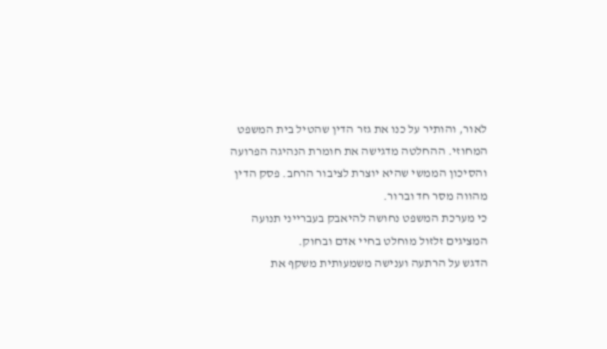לאור, והותיר על כנו את גזר הדין שהטיל בית המשפט המחוזי. ההחלטה מדגישה את חומרת הנהיגה הפרועה והסיכון הממשי שהיא יוצרת לציבור הרחב. פסק הדין מהווה מסר חד וברור.
כי מערכת המשפט נחושה להיאבק בעברייני תנועה המציגים זלזול מוחלט בחיי אדם ובחוק.
הדגש על הרתעה וענישה משמעותית משקף את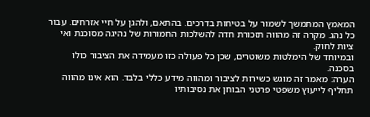המאמץ המתמשך לשמור על בטיחות בדרכים. בהתאם, ולהגן על חיי אזרחים. עבור כל נהג. מקרה זה מהווה תזכורת חדה להשלכות החמורות של נהיגה מסוכנת ואי ציות לחוק.
ובמיוחד של הימלטות משוטרים, שכן כל פעולה כזו מעמידה את הציבור כולו בסכנה.
הערה: מאמר זה מוגש כשירות לציבור ומהווה מידע כללי בלבד. הוא אינו מהווה תחליף לייעוץ משפטי פרטני הבוחן את נסיבותיו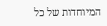המיוחדות של כל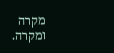מקרה ומקרה.